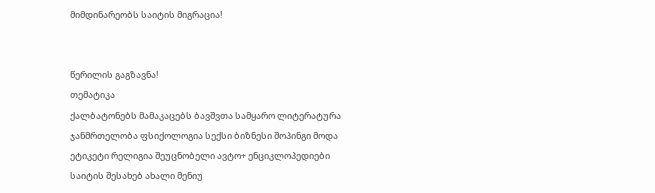მიმდინარეობს საიტის მიგრაცია!


წერილის გაგზავნა!
თემატიკა
ქალბატონებს მამაკაცებს ბავშვთა სამყარო ლიტერატურა ჯანმრთელობა ფსიქოლოგია სექსი ბიზნესი შოპინგი მოდა ეტიკეტი რელიგია შეუცნობელი ავტო+ ენციკლოპედიები საიტის შესახებ ახალი მენიუ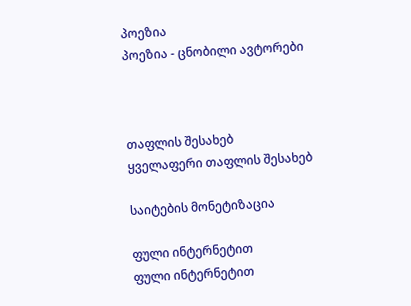პოეზია
პოეზია - ცნობილი ავტორები



თაფლის შესახებ
ყველაფერი თაფლის შესახებ

საიტების მონეტიზაცია

ფული ინტერნეტით
ფული ინტერნეტით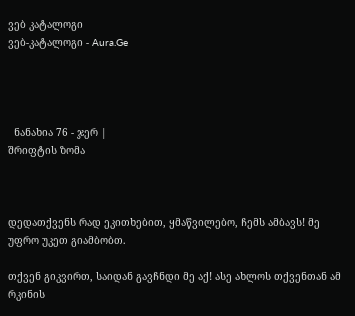ვებ კატალოგი
ვებ-კატალოგი - Aura.Ge




  ნანახია 76 - ჯერ |
შრიფტის ზომა



დედათქვენს რად ეკითხებით, ყმაწვილებო, ჩემს ამბავს! მე უფრო უკეთ გიამბობთ.

თქვენ გიკვირთ, საიდან გავჩნდი მე აქ! ასე ახლოს თქვენთან ამ რკინის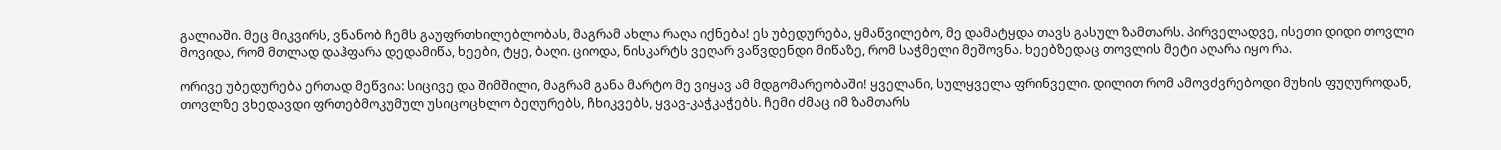გალიაში. მეც მიკვირს, ვნანობ ჩემს გაუფრთხილებლობას, მაგრამ ახლა რაღა იქნება! ეს უბედურება, ყმაწვილებო, მე დამატყდა თავს გასულ ზამთარს. პირველადვე, ისეთი დიდი თოვლი მოვიდა, რომ მთლად დაჰფარა დედამიწა, ხეები, ტყე, ბაღი. ციოდა, ნისკარტს ვეღარ ვაწვდენდი მიწაზე, რომ საჭმელი მეშოვნა. ხეებზედაც თოვლის მეტი აღარა იყო რა.

ორივე უბედურება ერთად მეწვია: სიცივე და შიმშილი, მაგრამ განა მარტო მე ვიყავ ამ მდგომარეობაში! ყველანი, სულყველა ფრინველი. დილით რომ ამოვძვრებოდი მუხის ფუღუროდან, თოვლზე ვხედავდი ფრთებმოკუმულ უსიცოცხლო ბეღურებს, ჩხიკვებს, ყვავ-კაჭკაჭებს. ჩემი ძმაც იმ ზამთარს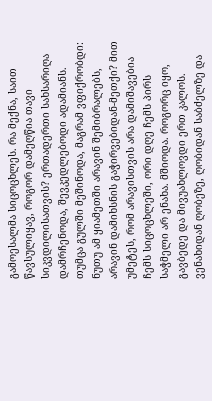გამოესალმა სიცოცხლეს. რა მექნა, საით წავსულიყავ, როგორ დამეღწია თავი სიკვდილისათვის? ერთადერთი სახსარიღა დამრჩენოდა, შევკედლებოდი ადამიანს. თუმცა გულში მეშინოდა, მაგრამ ვფიქრობდი: ნუთუ ამ ყიამეთში არავინ შემიბრალებს, არავინ დამიხსნის გაჭირვებიდან-მეთქი? მით უმეტეს, რომ არავისთვის არა დამიშავებია ჩემს სიცოცხლეში, ორი დღე ჩემს პირს საჭმელი არ ენახა. მშიოდა. როგორც იყო, გავბედე და მივუახლოვდი ერთ კალოს. ვენახიდან ღობეზე, ღობიდან საბძელზე და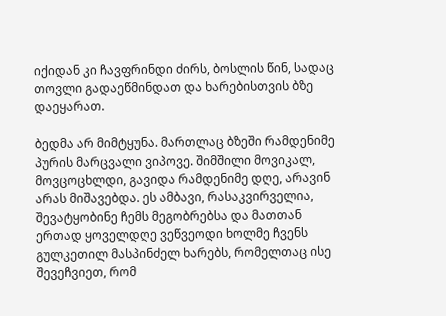იქიდან კი ჩავფრინდი ძირს, ბოსლის წინ, სადაც თოვლი გადაეწმინდათ და ხარებისთვის ბზე დაეყარათ.

ბედმა არ მიმტყუნა. მართლაც ბზეში რამდენიმე პურის მარცვალი ვიპოვე. შიმშილი მოვიკალ, მოვცოცხლდი, გავიდა რამდენიმე დღე, არავინ არას მიშავებდა. ეს ამბავი, რასაკვირველია, შევატყობინე ჩემს მეგობრებსა და მათთან ერთად ყოველდღე ვეწვეოდი ხოლმე ჩვენს გულკეთილ მასპინძელ ხარებს, რომელთაც ისე შევეჩვიეთ, რომ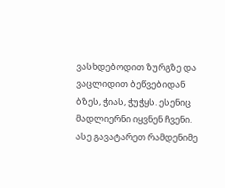ვასხდებოდით ზურგზე და ვაცლიდით ბეწვებიდან ბზეს, ჭიას, ჭუჭყს. ესენიც მადლიერნი იყვნენ ჩვენი. ასე გავატარეთ რამდენიმე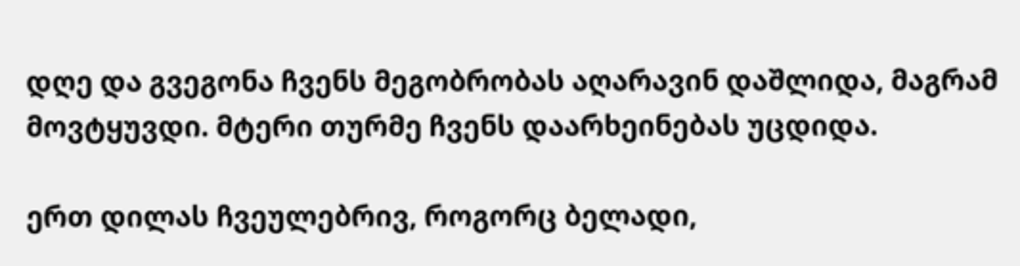დღე და გვეგონა ჩვენს მეგობრობას აღარავინ დაშლიდა, მაგრამ მოვტყუვდი. მტერი თურმე ჩვენს დაარხეინებას უცდიდა.

ერთ დილას ჩვეულებრივ, როგორც ბელადი,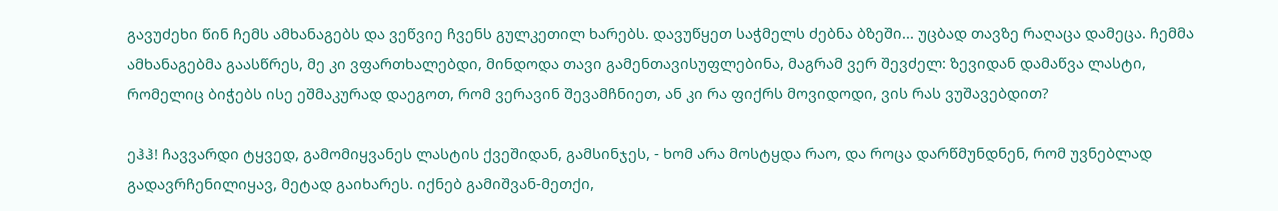გავუძეხი წინ ჩემს ამხანაგებს და ვეწვიე ჩვენს გულკეთილ ხარებს. დავუწყეთ საჭმელს ძებნა ბზეში... უცბად თავზე რაღაცა დამეცა. ჩემმა ამხანაგებმა გაასწრეს, მე კი ვფართხალებდი, მინდოდა თავი გამენთავისუფლებინა, მაგრამ ვერ შევძელ: ზევიდან დამაწვა ლასტი, რომელიც ბიჭებს ისე ეშმაკურად დაეგოთ, რომ ვერავინ შევამჩნიეთ, ან კი რა ფიქრს მოვიდოდი, ვის რას ვუშავებდით?

ეჰჰ! ჩავვარდი ტყვედ, გამომიყვანეს ლასტის ქვეშიდან, გამსინჯეს, - ხომ არა მოსტყდა რაო, და როცა დარწმუნდნენ, რომ უვნებლად გადავრჩენილიყავ, მეტად გაიხარეს. იქნებ გამიშვან-მეთქი,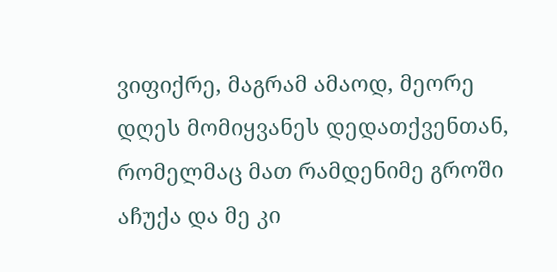ვიფიქრე, მაგრამ ამაოდ, მეორე დღეს მომიყვანეს დედათქვენთან, რომელმაც მათ რამდენიმე გროში აჩუქა და მე კი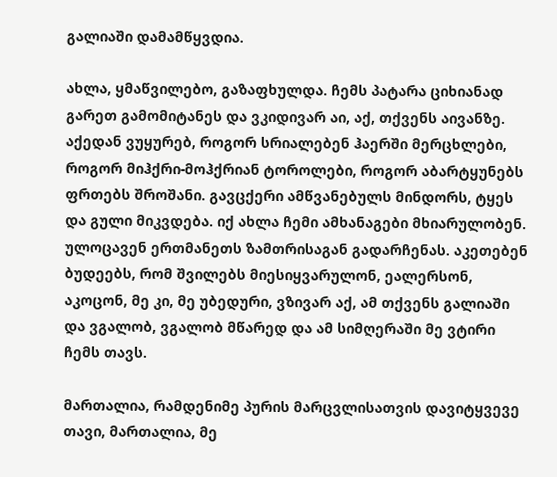გალიაში დამამწყვდია.

ახლა, ყმაწვილებო, გაზაფხულდა. ჩემს პატარა ციხიანად გარეთ გამომიტანეს და ვკიდივარ აი, აქ, თქვენს აივანზე. აქედან ვუყურებ, როგორ სრიალებენ ჰაერში მერცხლები, როგორ მიჰქრი-მოჰქრიან ტოროლები, როგორ აბარტყუნებს ფრთებს შროშანი. გავცქერი ამწვანებულს მინდორს, ტყეს და გული მიკვდება. იქ ახლა ჩემი ამხანაგები მხიარულობენ. ულოცავენ ერთმანეთს ზამთრისაგან გადარჩენას. აკეთებენ ბუდეებს, რომ შვილებს მიესიყვარულონ, ეალერსონ, აკოცონ, მე კი, მე უბედური, ვზივარ აქ, ამ თქვენს გალიაში და ვგალობ, ვგალობ მწარედ და ამ სიმღერაში მე ვტირი ჩემს თავს.

მართალია, რამდენიმე პურის მარცვლისათვის დავიტყვევე თავი, მართალია, მე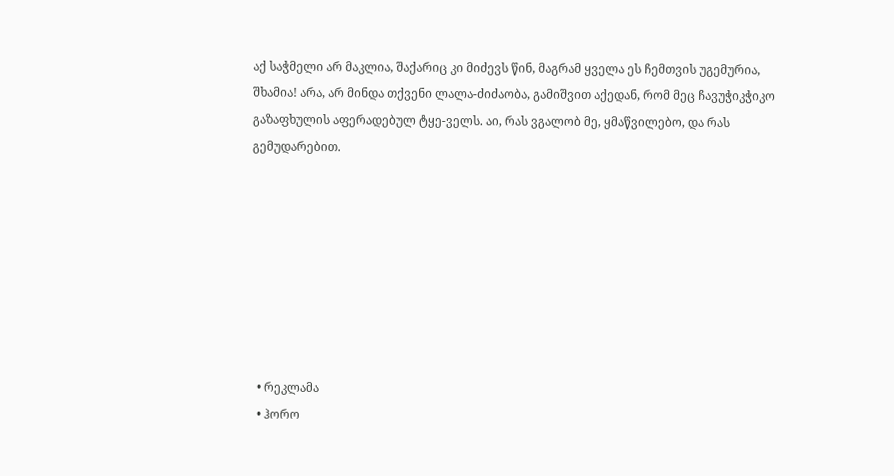აქ საჭმელი არ მაკლია, შაქარიც კი მიძევს წინ, მაგრამ ყველა ეს ჩემთვის უგემურია, შხამია! არა, არ მინდა თქვენი ლალა-ძიძაობა, გამიშვით აქედან, რომ მეც ჩავუჭიკჭიკო გაზაფხულის აფერადებულ ტყე-ველს. აი, რას ვგალობ მე, ყმაწვილებო, და რას გემუდარებით.








  • რეკლამა
  • ჰორო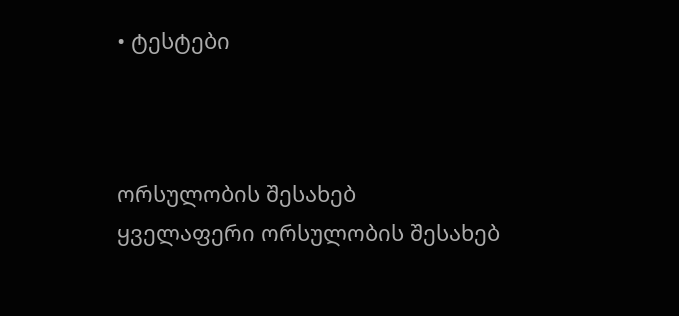• ტესტები



ორსულობის შესახებ
ყველაფერი ორსულობის შესახებ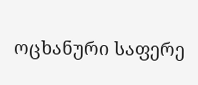ოცხანური საფერე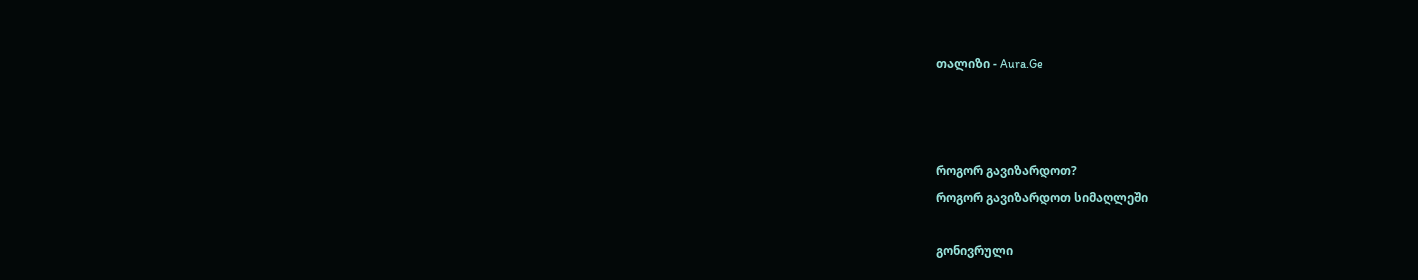თალიზი - Aura.Ge



როგორ გავიზარდოთ?
როგორ გავიზარდოთ სიმაღლეში

გონივრული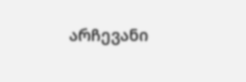არჩევანი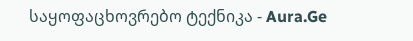საყოფაცხოვრებო ტექნიკა - Aura.Ge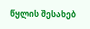წყლის შესახებ